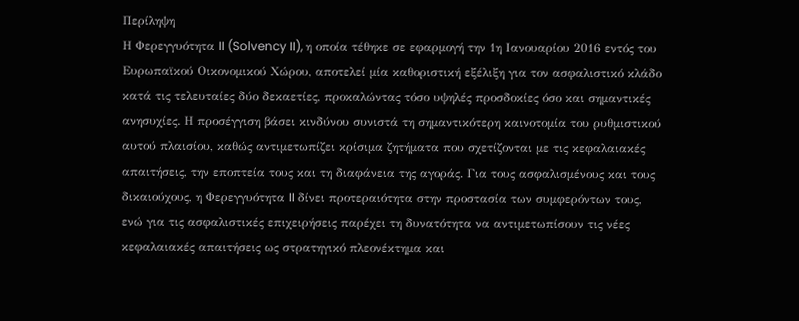Περίληψη
Η Φερεγγυότητα II (Solvency II), η οποία τέθηκε σε εφαρμογή την 1η Ιανουαρίου 2016 εντός του Ευρωπαϊκού Οικονομικού Χώρου, αποτελεί μία καθοριστική εξέλιξη για τον ασφαλιστικό κλάδο κατά τις τελευταίες δύο δεκαετίες, προκαλώντας τόσο υψηλές προσδοκίες όσο και σημαντικές ανησυχίες. Η προσέγγιση βάσει κινδύνου συνιστά τη σημαντικότερη καινοτομία του ρυθμιστικού αυτού πλαισίου, καθώς αντιμετωπίζει κρίσιμα ζητήματα που σχετίζονται με τις κεφαλαιακές απαιτήσεις, την εποπτεία τους και τη διαφάνεια της αγοράς. Για τους ασφαλισμένους και τους δικαιούχους, η Φερεγγυότητα II δίνει προτεραιότητα στην προστασία των συμφερόντων τους, ενώ για τις ασφαλιστικές επιχειρήσεις παρέχει τη δυνατότητα να αντιμετωπίσουν τις νέες κεφαλαιακές απαιτήσεις ως στρατηγικό πλεονέκτημα και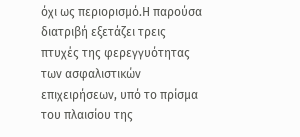όχι ως περιορισμό.Η παρούσα διατριβή εξετάζει τρεις πτυχές της φερεγγυότητας των ασφαλιστικών επιχειρήσεων, υπό το πρίσμα του πλαισίου της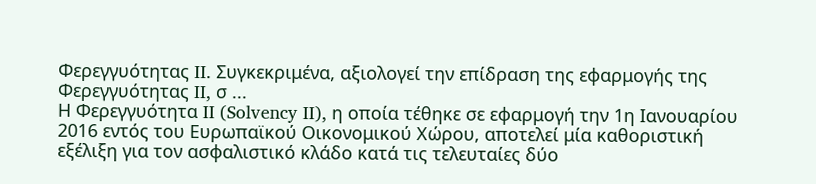Φερεγγυότητας II. Συγκεκριμένα, αξιολογεί την επίδραση της εφαρμογής της Φερεγγυότητας II, σ ...
Η Φερεγγυότητα II (Solvency II), η οποία τέθηκε σε εφαρμογή την 1η Ιανουαρίου 2016 εντός του Ευρωπαϊκού Οικονομικού Χώρου, αποτελεί μία καθοριστική εξέλιξη για τον ασφαλιστικό κλάδο κατά τις τελευταίες δύο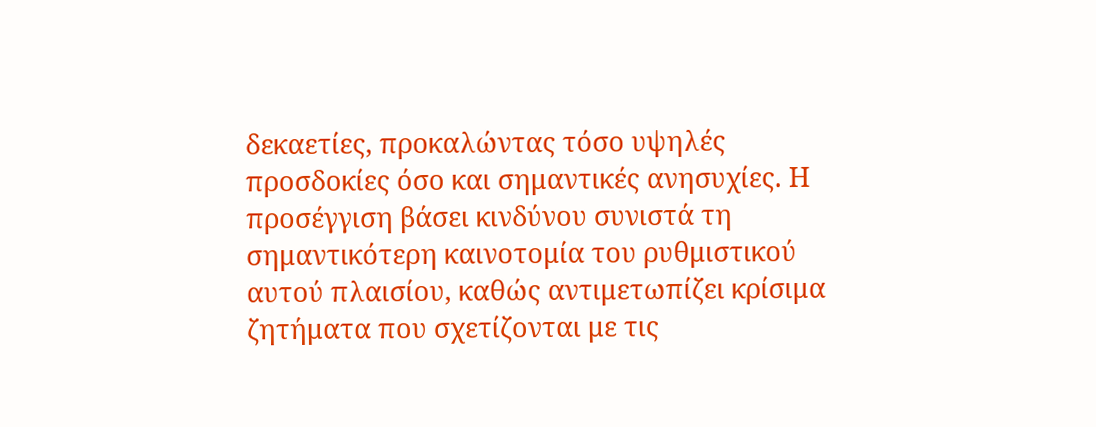δεκαετίες, προκαλώντας τόσο υψηλές προσδοκίες όσο και σημαντικές ανησυχίες. Η προσέγγιση βάσει κινδύνου συνιστά τη σημαντικότερη καινοτομία του ρυθμιστικού αυτού πλαισίου, καθώς αντιμετωπίζει κρίσιμα ζητήματα που σχετίζονται με τις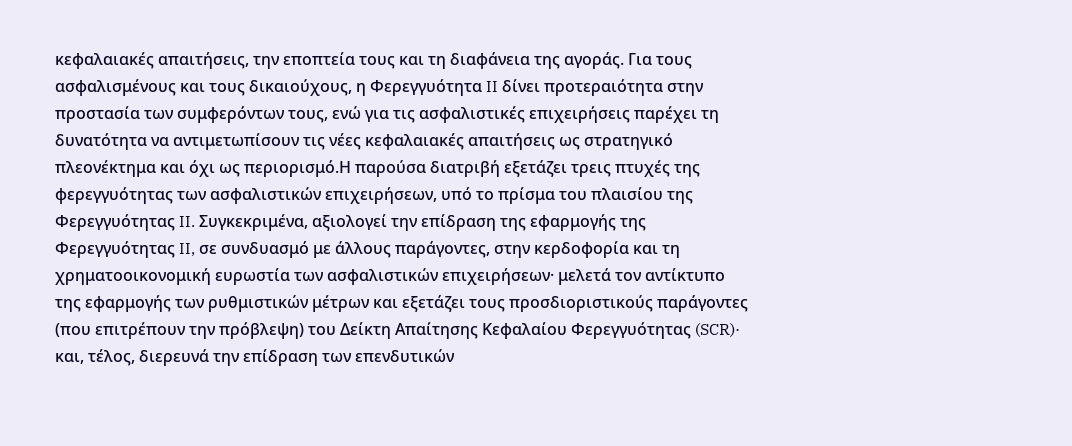κεφαλαιακές απαιτήσεις, την εποπτεία τους και τη διαφάνεια της αγοράς. Για τους ασφαλισμένους και τους δικαιούχους, η Φερεγγυότητα II δίνει προτεραιότητα στην προστασία των συμφερόντων τους, ενώ για τις ασφαλιστικές επιχειρήσεις παρέχει τη δυνατότητα να αντιμετωπίσουν τις νέες κεφαλαιακές απαιτήσεις ως στρατηγικό πλεονέκτημα και όχι ως περιορισμό.Η παρούσα διατριβή εξετάζει τρεις πτυχές της φερεγγυότητας των ασφαλιστικών επιχειρήσεων, υπό το πρίσμα του πλαισίου της Φερεγγυότητας II. Συγκεκριμένα, αξιολογεί την επίδραση της εφαρμογής της Φερεγγυότητας II, σε συνδυασμό με άλλους παράγοντες, στην κερδοφορία και τη χρηματοοικονομική ευρωστία των ασφαλιστικών επιχειρήσεων· μελετά τον αντίκτυπο της εφαρμογής των ρυθμιστικών μέτρων και εξετάζει τους προσδιοριστικούς παράγοντες (που επιτρέπουν την πρόβλεψη) του Δείκτη Απαίτησης Κεφαλαίου Φερεγγυότητας (SCR)· και, τέλος, διερευνά την επίδραση των επενδυτικών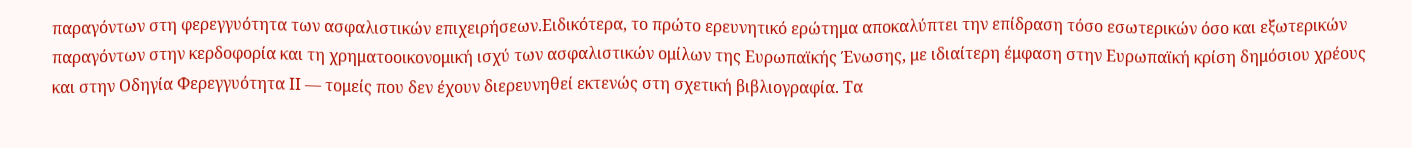παραγόντων στη φερεγγυότητα των ασφαλιστικών επιχειρήσεων.Ειδικότερα, το πρώτο ερευνητικό ερώτημα αποκαλύπτει την επίδραση τόσο εσωτερικών όσο και εξωτερικών παραγόντων στην κερδοφορία και τη χρηματοοικονομική ισχύ των ασφαλιστικών ομίλων της Ευρωπαϊκής Ένωσης, με ιδιαίτερη έμφαση στην Ευρωπαϊκή κρίση δημόσιου χρέους και στην Οδηγία Φερεγγυότητα II — τομείς που δεν έχουν διερευνηθεί εκτενώς στη σχετική βιβλιογραφία. Τα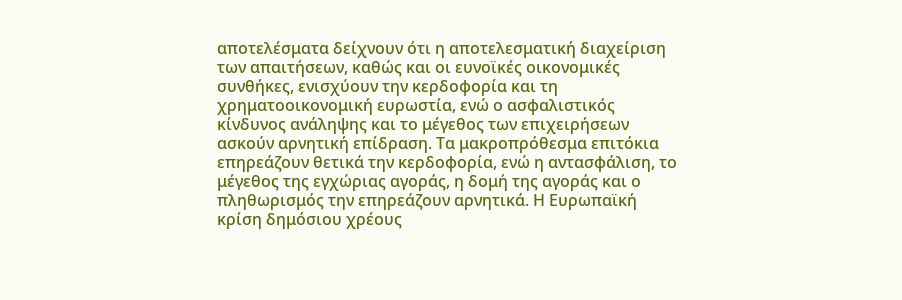αποτελέσματα δείχνουν ότι η αποτελεσματική διαχείριση των απαιτήσεων, καθώς και οι ευνοϊκές οικονομικές συνθήκες, ενισχύουν την κερδοφορία και τη χρηματοοικονομική ευρωστία, ενώ ο ασφαλιστικός κίνδυνος ανάληψης και το μέγεθος των επιχειρήσεων ασκούν αρνητική επίδραση. Τα μακροπρόθεσμα επιτόκια επηρεάζουν θετικά την κερδοφορία, ενώ η αντασφάλιση, το μέγεθος της εγχώριας αγοράς, η δομή της αγοράς και ο πληθωρισμός την επηρεάζουν αρνητικά. Η Ευρωπαϊκή κρίση δημόσιου χρέους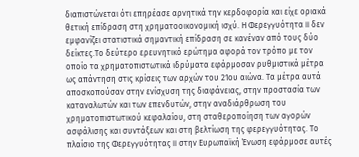διαπιστώνεται ότι επηρέασε αρνητικά την κερδοφορία και είχε οριακά θετική επίδραση στη χρηματοοικονομική ισχύ. Η Φερεγγυότητα II δεν εμφανίζει στατιστικά σημαντική επίδραση σε κανέναν από τους δύο δείκτες.Το δεύτερο ερευνητικό ερώτημα αφορά τον τρόπο με τον οποίο τα χρηματοπιστωτικά ιδρύματα εφάρμοσαν ρυθμιστικά μέτρα ως απάντηση στις κρίσεις των αρχών του 21ου αιώνα. Τα μέτρα αυτά αποσκοπούσαν στην ενίσχυση της διαφάνειας, στην προστασία των καταναλωτών και των επενδυτών, στην αναδιάρθρωση του χρηματοπιστωτικού κεφαλαίου, στη σταθεροποίηση των αγορών ασφάλισης και συντάξεων και στη βελτίωση της φερεγγυότητας. Το πλαίσιο της Φερεγγυότητας II στην Ευρωπαϊκή Ένωση εφάρμοσε αυτές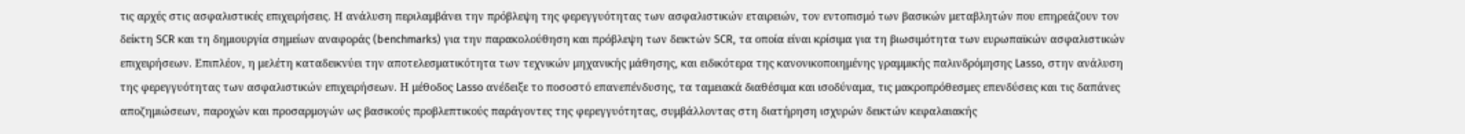τις αρχές στις ασφαλιστικές επιχειρήσεις. Η ανάλυση περιλαμβάνει την πρόβλεψη της φερεγγυότητας των ασφαλιστικών εταιρειών, τον εντοπισμό των βασικών μεταβλητών που επηρεάζουν τον δείκτη SCR και τη δημιουργία σημείων αναφοράς (benchmarks) για την παρακολούθηση και πρόβλεψη των δεικτών SCR, τα οποία είναι κρίσιμα για τη βιωσιμότητα των ευρωπαϊκών ασφαλιστικών επιχειρήσεων. Επιπλέον, η μελέτη καταδεικνύει την αποτελεσματικότητα των τεχνικών μηχανικής μάθησης, και ειδικότερα της κανονικοποιημένης γραμμικής παλινδρόμησης Lasso, στην ανάλυση της φερεγγυότητας των ασφαλιστικών επιχειρήσεων. Η μέθοδος Lasso ανέδειξε το ποσοστό επανεπένδυσης, τα ταμειακά διαθέσιμα και ισοδύναμα, τις μακροπρόθεσμες επενδύσεις και τις δαπάνες αποζημιώσεων, παροχών και προσαρμογών ως βασικούς προβλεπτικούς παράγοντες της φερεγγυότητας, συμβάλλοντας στη διατήρηση ισχυρών δεικτών κεφαλαιακής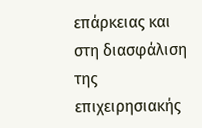επάρκειας και στη διασφάλιση της επιχειρησιακής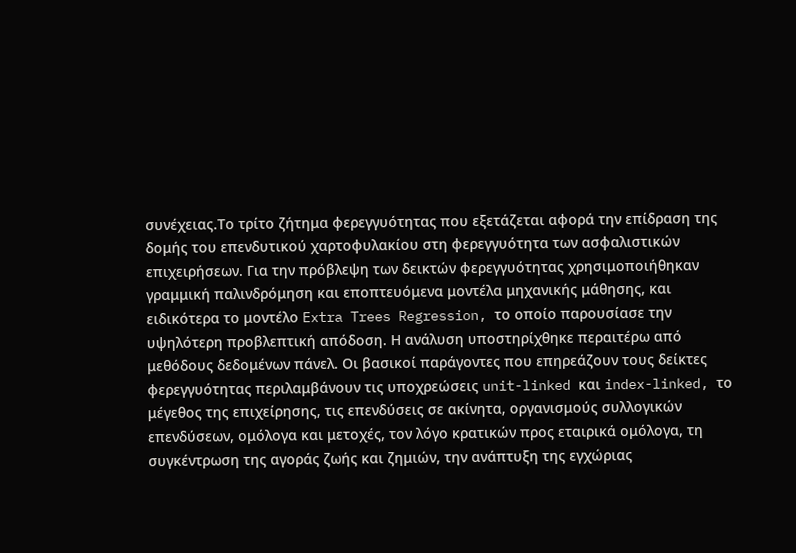συνέχειας.Το τρίτο ζήτημα φερεγγυότητας που εξετάζεται αφορά την επίδραση της δομής του επενδυτικού χαρτοφυλακίου στη φερεγγυότητα των ασφαλιστικών επιχειρήσεων. Για την πρόβλεψη των δεικτών φερεγγυότητας χρησιμοποιήθηκαν γραμμική παλινδρόμηση και εποπτευόμενα μοντέλα μηχανικής μάθησης, και ειδικότερα το μοντέλο Extra Trees Regression, το οποίο παρουσίασε την υψηλότερη προβλεπτική απόδοση. Η ανάλυση υποστηρίχθηκε περαιτέρω από μεθόδους δεδομένων πάνελ. Οι βασικοί παράγοντες που επηρεάζουν τους δείκτες φερεγγυότητας περιλαμβάνουν τις υποχρεώσεις unit-linked και index-linked, το μέγεθος της επιχείρησης, τις επενδύσεις σε ακίνητα, οργανισμούς συλλογικών επενδύσεων, ομόλογα και μετοχές, τον λόγο κρατικών προς εταιρικά ομόλογα, τη συγκέντρωση της αγοράς ζωής και ζημιών, την ανάπτυξη της εγχώριας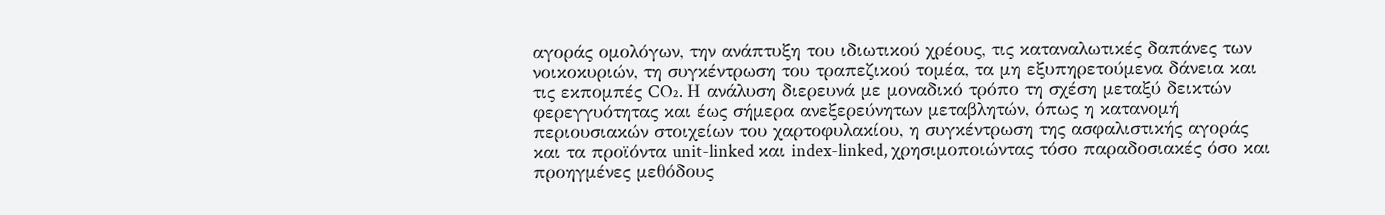αγοράς ομολόγων, την ανάπτυξη του ιδιωτικού χρέους, τις καταναλωτικές δαπάνες των νοικοκυριών, τη συγκέντρωση του τραπεζικού τομέα, τα μη εξυπηρετούμενα δάνεια και τις εκπομπές CO₂. Η ανάλυση διερευνά με μοναδικό τρόπο τη σχέση μεταξύ δεικτών φερεγγυότητας και έως σήμερα ανεξερεύνητων μεταβλητών, όπως η κατανομή περιουσιακών στοιχείων του χαρτοφυλακίου, η συγκέντρωση της ασφαλιστικής αγοράς και τα προϊόντα unit-linked και index-linked, χρησιμοποιώντας τόσο παραδοσιακές όσο και προηγμένες μεθόδους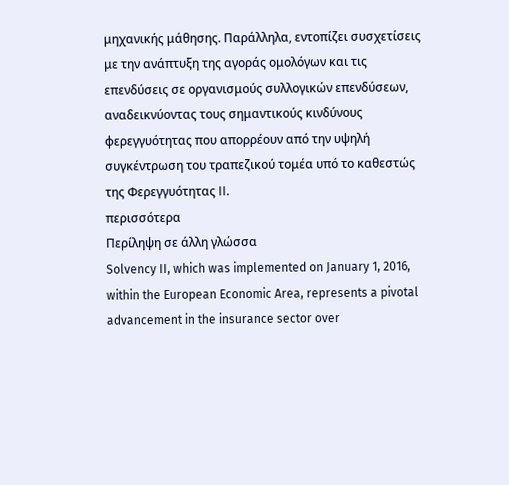μηχανικής μάθησης. Παράλληλα, εντοπίζει συσχετίσεις με την ανάπτυξη της αγοράς ομολόγων και τις επενδύσεις σε οργανισμούς συλλογικών επενδύσεων, αναδεικνύοντας τους σημαντικούς κινδύνους φερεγγυότητας που απορρέουν από την υψηλή συγκέντρωση του τραπεζικού τομέα υπό το καθεστώς της Φερεγγυότητας II.
περισσότερα
Περίληψη σε άλλη γλώσσα
Solvency II, which was implemented on January 1, 2016, within the European Economic Area, represents a pivotal advancement in the insurance sector over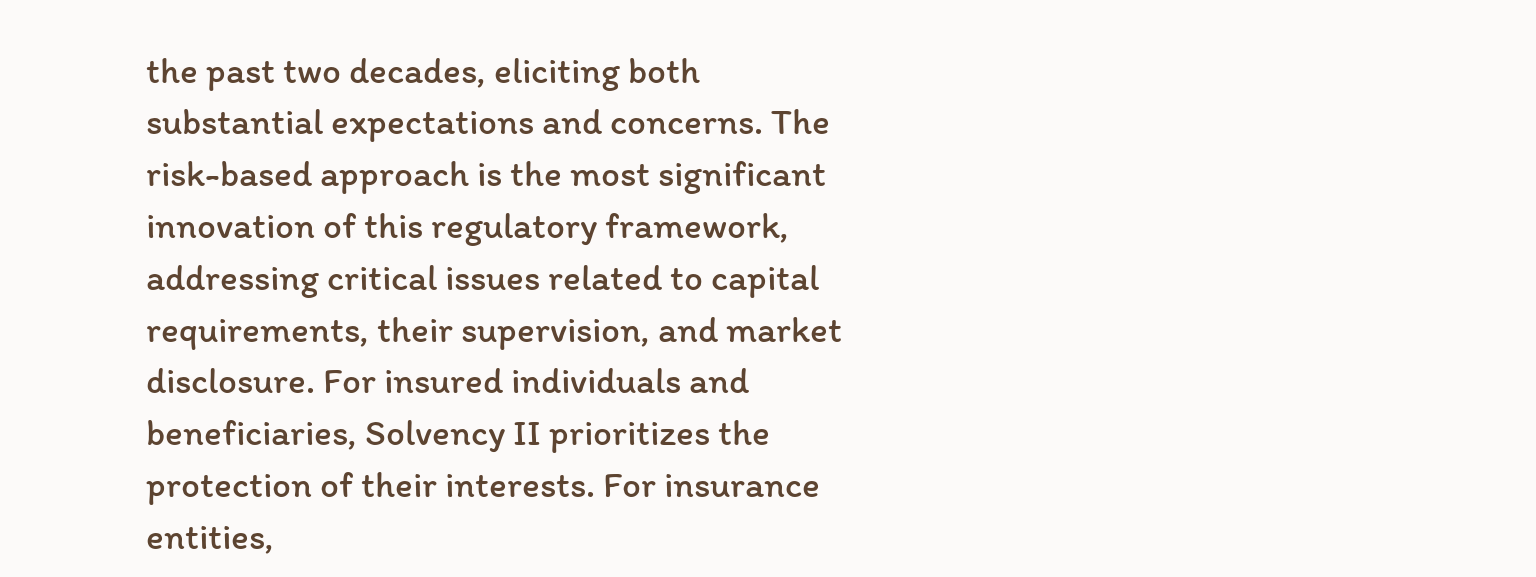the past two decades, eliciting both substantial expectations and concerns. The risk-based approach is the most significant innovation of this regulatory framework, addressing critical issues related to capital requirements, their supervision, and market disclosure. For insured individuals and beneficiaries, Solvency II prioritizes the protection of their interests. For insurance entities,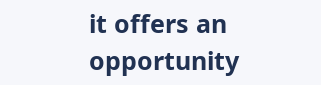it offers an opportunity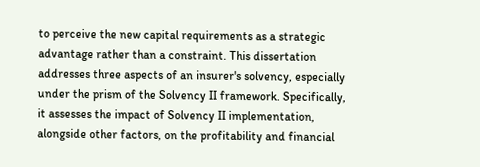to perceive the new capital requirements as a strategic advantage rather than a constraint. This dissertation addresses three aspects of an insurer's solvency, especially under the prism of the Solvency II framework. Specifically, it assesses the impact of Solvency II implementation, alongside other factors, on the profitability and financial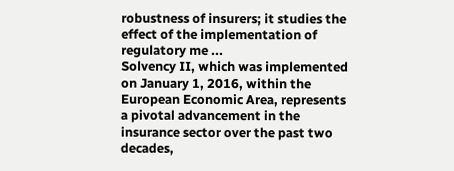robustness of insurers; it studies the effect of the implementation of regulatory me ...
Solvency II, which was implemented on January 1, 2016, within the European Economic Area, represents a pivotal advancement in the insurance sector over the past two decades,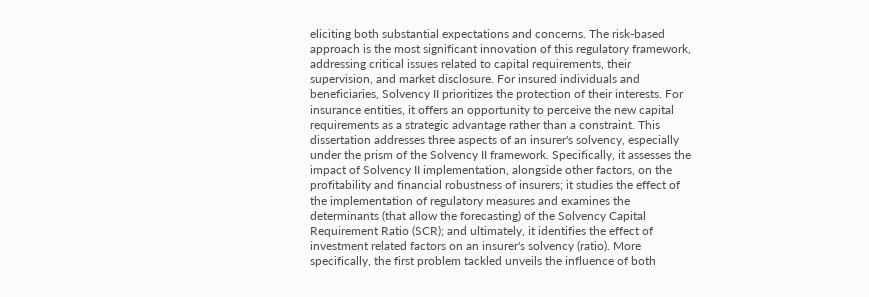eliciting both substantial expectations and concerns. The risk-based approach is the most significant innovation of this regulatory framework, addressing critical issues related to capital requirements, their supervision, and market disclosure. For insured individuals and beneficiaries, Solvency II prioritizes the protection of their interests. For insurance entities, it offers an opportunity to perceive the new capital requirements as a strategic advantage rather than a constraint. This dissertation addresses three aspects of an insurer's solvency, especially under the prism of the Solvency II framework. Specifically, it assesses the impact of Solvency II implementation, alongside other factors, on the profitability and financial robustness of insurers; it studies the effect of the implementation of regulatory measures and examines the determinants (that allow the forecasting) of the Solvency Capital Requirement Ratio (SCR); and ultimately, it identifies the effect of investment related factors on an insurer's solvency (ratio). More specifically, the first problem tackled unveils the influence of both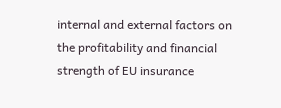internal and external factors on the profitability and financial strength of EU insurance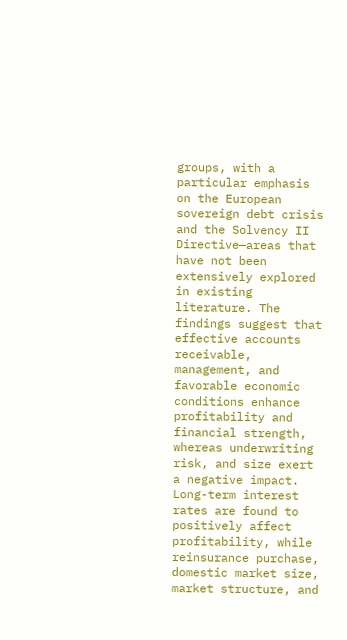groups, with a particular emphasis on the European sovereign debt crisis and the Solvency II Directive—areas that have not been extensively explored in existing literature. The findings suggest that effective accounts receivable, management, and favorable economic conditions enhance profitability and financial strength, whereas underwriting risk, and size exert a negative impact. Long-term interest rates are found to positively affect profitability, while reinsurance purchase, domestic market size, market structure, and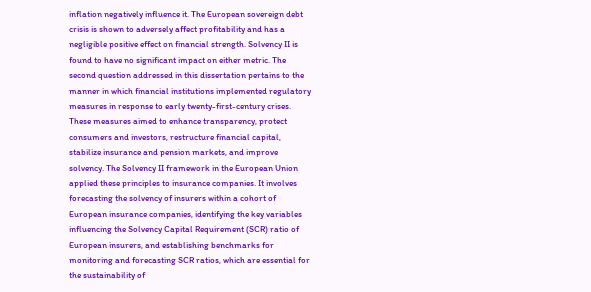inflation negatively influence it. The European sovereign debt crisis is shown to adversely affect profitability and has a negligible positive effect on financial strength. Solvency II is found to have no significant impact on either metric. The second question addressed in this dissertation pertains to the manner in which financial institutions implemented regulatory measures in response to early twenty-first-century crises. These measures aimed to enhance transparency, protect consumers and investors, restructure financial capital, stabilize insurance and pension markets, and improve solvency. The Solvency II framework in the European Union applied these principles to insurance companies. It involves forecasting the solvency of insurers within a cohort of European insurance companies, identifying the key variables influencing the Solvency Capital Requirement (SCR) ratio of European insurers, and establishing benchmarks for monitoring and forecasting SCR ratios, which are essential for the sustainability of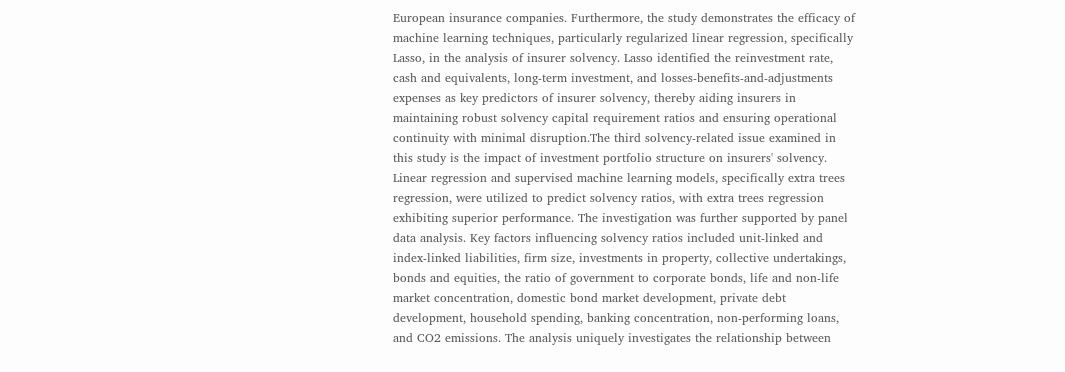European insurance companies. Furthermore, the study demonstrates the efficacy of machine learning techniques, particularly regularized linear regression, specifically Lasso, in the analysis of insurer solvency. Lasso identified the reinvestment rate, cash and equivalents, long-term investment, and losses-benefits-and-adjustments expenses as key predictors of insurer solvency, thereby aiding insurers in maintaining robust solvency capital requirement ratios and ensuring operational continuity with minimal disruption.The third solvency-related issue examined in this study is the impact of investment portfolio structure on insurers' solvency. Linear regression and supervised machine learning models, specifically extra trees regression, were utilized to predict solvency ratios, with extra trees regression exhibiting superior performance. The investigation was further supported by panel data analysis. Key factors influencing solvency ratios included unit-linked and index-linked liabilities, firm size, investments in property, collective undertakings, bonds and equities, the ratio of government to corporate bonds, life and non-life market concentration, domestic bond market development, private debt development, household spending, banking concentration, non-performing loans, and CO2 emissions. The analysis uniquely investigates the relationship between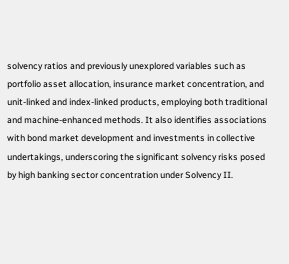solvency ratios and previously unexplored variables such as portfolio asset allocation, insurance market concentration, and unit-linked and index-linked products, employing both traditional and machine-enhanced methods. It also identifies associations with bond market development and investments in collective undertakings, underscoring the significant solvency risks posed by high banking sector concentration under Solvency II.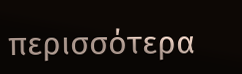περισσότερα